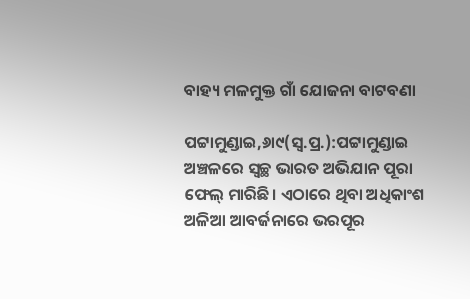ବାହ୍ୟ ମଳମୁକ୍ତ ଗାଁ ଯୋଜନା ବାଟବଣା

ପଟ୍ଟାମୁଣ୍ଡାଇ,୬ା୯(ସ୍ବ.ପ୍ର.):ପଟ୍ଟାମୁଣ୍ଡାଇ ଅଞ୍ଚଳରେ ସ୍ବଚ୍ଛ ଭାରତ ଅଭିଯାନ ପୂରା ଫେଲ୍‌ ମାରିଛି। ଏଠାରେ ଥିବା ଅଧିକାଂଶ ଅଳିଆ ଆବର୍ଜନାରେ ଭରପୂର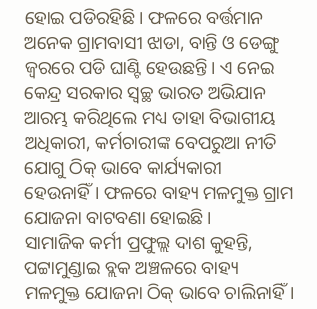ହୋଇ ପଡିରହିଛି। ଫଳରେ ବର୍ତ୍ତମାନ ଅନେକ ଗ୍ରାମବାସୀ ଝାଡା, ବାନ୍ତି ଓ ଡେଙ୍ଗୁ ଜ୍ୱରରେ ପଡି ଘାଣ୍ଟି ହେଉଛନ୍ତି। ଏ ନେଇ କେନ୍ଦ୍ର ସରକାର ସ୍ବଚ୍ଛ ଭାରତ ଅଭିଯାନ ଆରମ୍ଭ କରିଥିଲେ ମଧ୍ୟ ତାହା ବିଭାଗୀୟ ଅଧିକାରୀ, କର୍ମଚାରୀଙ୍କ ବେପରୁଆ ନୀତି ଯୋଗୁ ଠିକ୍‌ ଭାବେ କାର୍ଯ୍ୟକାରୀ ହେଉନାହିଁ। ଫଳରେ ବାହ୍ୟ ମଳମୁକ୍ତ ଗ୍ରାମ ଯୋଜନା ବାଟବଣା ହୋଇଛି।
ସାମାଜିକ କର୍ମୀ ପ୍ରଫୁଲ୍ଲ ଦାଶ କୁହନ୍ତି, ପଟ୍ଟାମୁଣ୍ଡାଇ ବ୍ଲକ ଅଞ୍ଚଳରେ ବାହ୍ୟ ମଳମୁକ୍ତ ଯୋଜନା ଠିକ୍‌ ଭାବେ ଚାଲିନାହିଁ।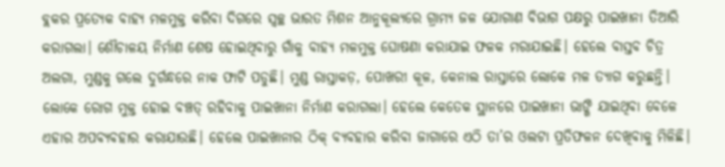ବ୍ଲକର ପ୍ରତ୍ୟେକ ବାହ୍ୟ ମଳମୁକ୍ତ କରିବା ଦିଗରେ ସ୍ବଚ୍ଛ ଭାରତ ମିଶନ ଆନୁକୂଲ୍ୟରେ ଗ୍ରାମ୍ୟ ଜଳ ଯୋଗାଣ ବିଭାଗ ପକ୍ଷରୁ ପାଇଖାନା ତିଆରି କରାଗଲା। ଶୌଚାଳୟ ନିର୍ମାଣ ଶେଷ ହୋଇଥିବାରୁ ଗାଁକୁ ବାହ୍ୟ ମଳମୁକ୍ତ ଘୋଷଣା କରାଯାଇ ଫଳକ ମରାଯାଇଛି। ହେଲେ ବାସ୍ତବ ଚିତ୍ର ଅଲଗା, ମୁଣ୍ଡକୁ ଗଲେ ଦୁର୍ଗନ୍ଧରେ ନାକ ଫାଟି ପଡୁଛି। ମୁଣ୍ଡ ରାସ୍ତାକଡ଼, ପୋଖରୀ କୂଳ, କେନାଲ ରାସ୍ତାରେ ଲୋକେ ମଳ ତ୍ୟାଗ କରୁଛନ୍ତି। ଲୋକେ ରୋଗ ମୁକ୍ତ ହୋଇ ବଞ୍ଚତ୍ ରହିବାକୁ ପାଇଖାନା ନିର୍ମାଣ କରାଗଲା। ହେଲେ କେତେକ ସ୍ଥାନରେ ପାଇଖାନା ଭାଙ୍ଗି ଯାଇଥିବା ବେଳେ ଏହାର ଅପବ୍ୟବହାର କରାଯାଉଛି। ହେଲେ ପାଇଖାନାର ଠିକ୍‌ ବ୍ୟବହାର କରିବା ଜାଗାରେ ଏଠି ତା’ର ଓଲଟା ପ୍ରତିଫଳନ ଦେଖିବାକୁ ମିଳିଛି।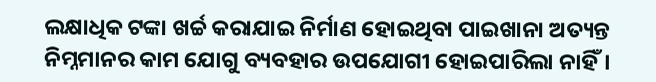ଲକ୍ଷାଧିକ ଟଙ୍କା ଖର୍ଚ୍ଚ କରାଯାଇ ନିର୍ମାଣ ହୋଇଥିବା ପାଇଖାନା ଅତ୍ୟନ୍ତ ନିମ୍ନମାନର କାମ ଯୋଗୁ ବ୍ୟବହାର ଉପଯୋଗୀ ହୋଇପାରିଲା ନାହିଁ।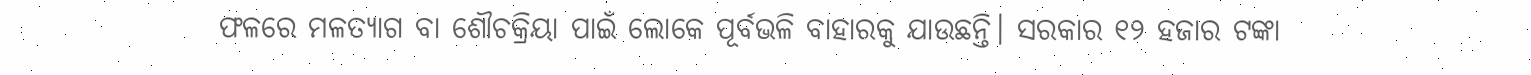ଫଳରେ ମଳତ୍ୟାଗ ବା ଶୌଚକ୍ରିୟା ପାଇଁ ଲୋକେ ପୂର୍ବଭଳି ବାହାରକୁ ଯାଉଛନ୍ତି। ସରକାର ୧୨ ହଜାର ଟଙ୍କା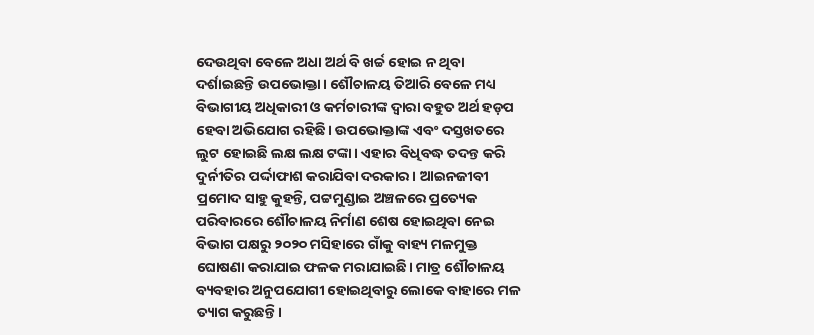ଦେଉଥିବା ବେଳେ ଅଧା ଅର୍ଥ ବି ଖର୍ଚ୍ଚ ହୋଇ ନ ଥିବା ଦର୍ଶାଇଛନ୍ତି ଉପଭୋକ୍ତା। ଶୌଚାଳୟ ତିଆରି ବେଳେ ମଧ୍ୟ ବିଭାଗୀୟ ଅଧିକାରୀ ଓ କର୍ମଚାରୀଙ୍କ ଦ୍ୱାରା ବହୁତ ଅର୍ଥ ହଡ଼ପ ହେବା ଅଭିଯୋଗ ରହିଛି। ଉପଭୋକ୍ତାଙ୍କ ଏବଂ ଦସ୍ତଖତରେ ଲୁଟ ହୋଇଛି ଲକ୍ଷ ଲକ୍ଷ ଟଙ୍କା। ଏହାର ବିଧିବଦ୍ଧ ତଦନ୍ତ କରି ଦୁର୍ନୀତିର ପର୍ଦ୍ଦାଫାଶ କରାଯିବା ଦରକାର। ଆଇନଜୀବୀ ପ୍ରମୋଦ ସାହୁ କୁହନ୍ତି, ପଟ୍ଟମୁଣ୍ଡାଇ ଅଞ୍ଚଳରେ ପ୍ରତ୍ୟେକ ପରିବାରରେ ଶୌଚାଳୟ ନିର୍ମାଣ ଶେଷ ହୋଇଥିବା ନେଇ ବିଭାଗ ପକ୍ଷରୁ ୨୦୨୦ ମସିହାରେ ଗାଁକୁ ବାହ୍ୟ ମଳମୁକ୍ତ ଘୋଷଣା କରାଯାଇ ଫଳକ ମରାଯାଇଛି। ମାତ୍ର ଶୌଚାଳୟ ବ୍ୟବହାର ଅନୁପଯୋଗୀ ହୋଇଥିବାରୁ ଲୋକେ ବାହାରେ ମଳ ତ୍ୟାଗ କରୁଛନ୍ତି।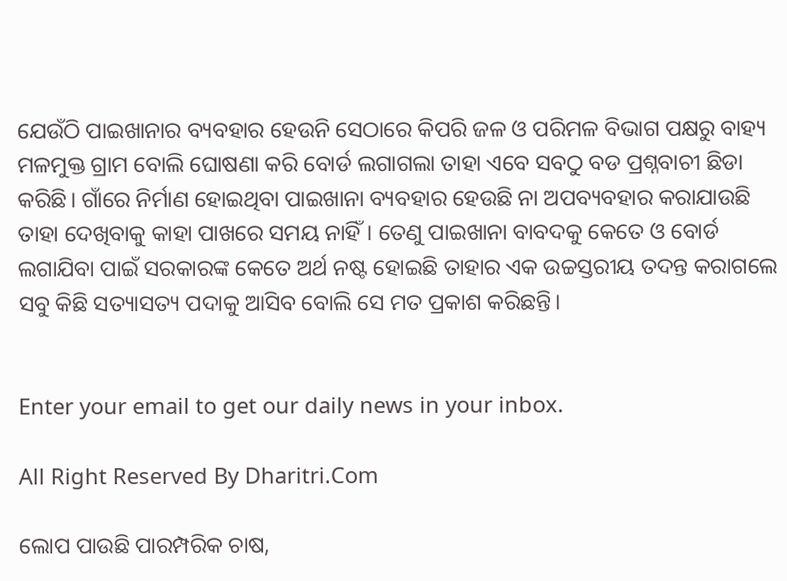ଯେଉଁଠି ପାଇଖାନାର ବ୍ୟବହାର ହେଉନି ସେଠାରେ କିପରି ଜଳ ଓ ପରିମଳ ବିଭାଗ ପକ୍ଷରୁ ବାହ୍ୟ ମଳମୁକ୍ତ ଗ୍ରାମ ବୋଲି ଘୋଷଣା କରି ବୋର୍ଡ ଲଗାଗଲା ତାହା ଏବେ ସବଠୁ ବଡ ପ୍ରଶ୍ନବାଚୀ ଛିଡା କରିଛି। ଗାଁରେ ନିର୍ମାଣ ହୋଇଥିବା ପାଇଖାନା ବ୍ୟବହାର ହେଉଛି ନା ଅପବ୍ୟବହାର କରାଯାଉଛି ତାହା ଦେଖିବାକୁ କାହା ପାଖରେ ସମୟ ନାହିଁ। ତେଣୁ ପାଇଖାନା ବାବଦକୁ କେତେ ଓ ବୋର୍ଡ ଲଗାଯିବା ପାଇଁ ସରକାରଙ୍କ କେତେ ଅର୍ଥ ନଷ୍ଟ ହୋଇଛି ତାହାର ଏକ ଉଚ୍ଚସ୍ତରୀୟ ତଦନ୍ତ କରାଗଲେ ସବୁ କିଛି ସତ୍ୟାସତ୍ୟ ପଦାକୁ ଆସିବ ବୋଲି ସେ ମତ ପ୍ରକାଶ କରିଛନ୍ତି।


Enter your email to get our daily news in your inbox.

All Right Reserved By Dharitri.Com

ଲୋପ ପାଉଛି ପାରମ୍ପରିକ ଚାଷ,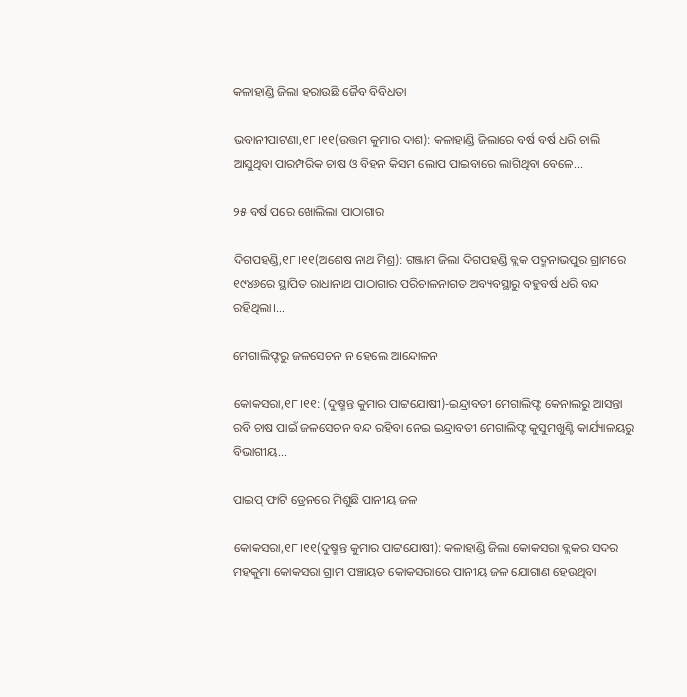କଳାହାଣ୍ଡି ଜିଲା ହରାଉଛି ଜୈବ ବିବିଧତା

ଭବାନୀପାଟଣା,୧୮।୧୧(ଉତ୍ତମ କୁମାର ଦାଶ): କଳାହାଣ୍ଡି ଜିଲାରେ ବର୍ଷ ବର୍ଷ ଧରି ଚାଲି ଆସୁଥିବା ପାରମ୍ପରିକ ଚାଷ ଓ ବିହନ କିସମ ଲୋପ ପାଇବାରେ ଲାଗିଥିବା ବେଳେ...

୨୫ ବର୍ଷ ପରେ ଖୋଲିଲା ପାଠାଗାର

ଦିଗପହଣ୍ଡି,୧୮।୧୧(ଅଶେଷ ନାଥ ମିଶ୍ର): ଗଞ୍ଜାମ ଜିଲା ଦିଗପହଣ୍ଡି ବ୍ଲକ ପଦ୍ମନାଭପୁର ଗ୍ରାମରେ ୧୯୪୬ରେ ସ୍ଥାପିତ ରାଧାନାଥ ପାଠାଗାର ପରିଚାଳନାଗତ ଅବ୍ୟବସ୍ଥାରୁ ବହୁବର୍ଷ ଧରି ବନ୍ଦ ରହିଥିଲା।...

ମେଗାଲିଫ୍ଟରୁ ଜଳସେଚନ ନ ହେଲେ ଆନ୍ଦୋଳନ

କୋକସରା,୧୮।୧୧: (ଦୁଷ୍ମନ୍ତ କୁମାର ପାଟ୍ଟଯୋଷୀ)-ଇନ୍ଦ୍ରାବତୀ ମେଗାଲିଫ୍ଟ କେନାଲରୁ ଆସନ୍ତା ରବି ଚାଷ ପାଇଁ ଜଳସେଚନ ବନ୍ଦ ରହିବା ନେଇ ଇନ୍ଦ୍ରାବତୀ ମେଗାଲିଫ୍ଟ କୁସୁମଖୁଣ୍ଟି କାର୍ଯ୍ୟାଳୟରୁ ବିଭାଗୀୟ...

ପାଇପ୍‌ ଫାଟି ଡ୍ରେନରେ ମିଶୁଛି ପାନୀୟ ଜଳ

କୋକସରା,୧୮।୧୧(ଦୁଷ୍ମନ୍ତ କୁମାର ପାଟ୍ଟଯୋଷୀ): କଳାହାଣ୍ଡି ଜିଲା କୋକସରା ବ୍ଲକର ସଦର ମହକୁମା କୋକସରା ଗ୍ରାମ ପଞ୍ଚାୟତ କୋକସରାରେ ପାନୀୟ ଜଳ ଯୋଗାଣ ହେଉଥିବା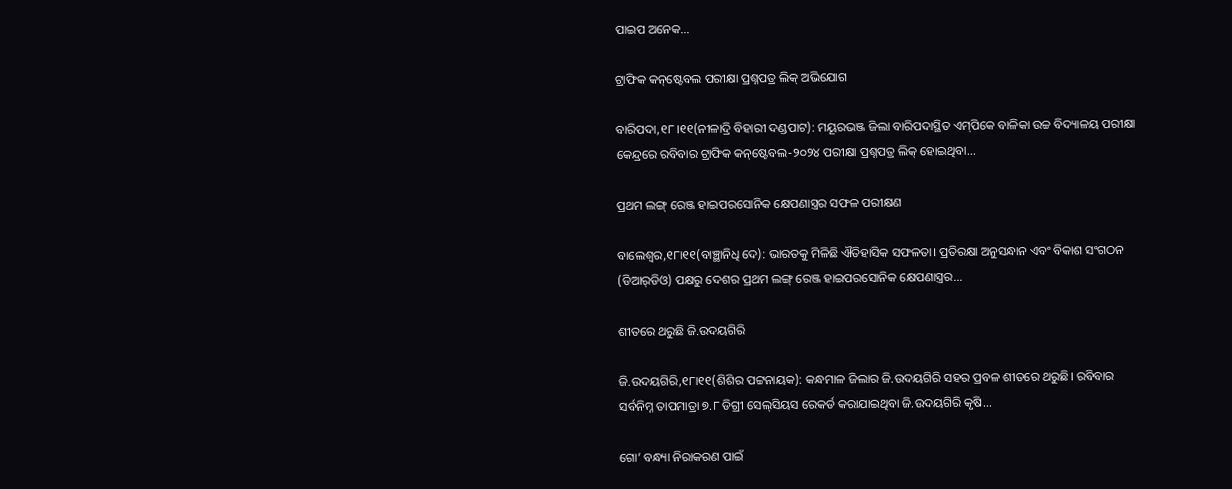ପାଇପ ଅନେକ...

ଟ୍ରାଫିକ କନ୍‌ଷ୍ଟେବଲ ପରୀକ୍ଷା ପ୍ରଶ୍ନପତ୍ର ଲିକ୍‌ ଅଭିଯୋଗ

ବାରିପଦା,୧୮।୧୧(ନୀଳାଦ୍ରି ବିହାରୀ ଦଣ୍ଡପାଟ): ମୟୂରଭଞ୍ଜ ଜିଲା ବାରିପଦାସ୍ଥିତ ଏମ୍‌ପିକେ ବାଳିକା ଉଚ୍ଚ ବିଦ୍ୟାଳୟ ପରୀକ୍ଷା କେନ୍ଦ୍ରରେ ରବିବାର ଟ୍ରାଫିକ କନ୍‌ଷ୍ଟେବଲ-୨୦୨୪ ପରୀକ୍ଷା ପ୍ରଶ୍ନପତ୍ର ଲିକ୍‌ ହୋଇଥିବା...

ପ୍ରଥମ ଲଙ୍ଗ୍‌ ରେଞ୍ଜ ହାଇପରସୋନିକ କ୍ଷେପଣାସ୍ତ୍ରର ସଫଳ ପରୀକ୍ଷଣ

ବାଲେଶ୍ୱର,୧୮ା୧୧(ବାଞ୍ଛାନିଧି ଦେ): ଭାରତକୁ ମିଳିଛି ଐତିହାସିକ ସଫଳତା। ପ୍ରତିରକ୍ଷା ଅନୁସନ୍ଧାନ ଏବଂ ବିକାଶ ସଂଗଠନ (ଡିଆର୍‌ଡିଓ) ପକ୍ଷରୁ ଦେଶର ପ୍ରଥମ ଲଙ୍ଗ୍‌ ରେଞ୍ଜ ହାଇପରସୋନିକ କ୍ଷେପଣାସ୍ତ୍ରର...

ଶୀତରେ ଥରୁଛି ଜି.ଉଦୟଗିରି

ଜି.ଉଦୟଗିରି,୧୮ା୧୧(ଶିଶିର ପଟ୍ଟନାୟକ): କନ୍ଧମାଳ ଜିଲାର ଜି.ଉଦୟଗିରି ସହର ପ୍ରବଳ ଶୀତରେ ଥରୁଛି। ରବିବାର ସର୍ବନିମ୍ନ ତାପମାତ୍ରା ୭.୮ ଡିଗ୍ରୀ ସେଲ୍‌ସିୟସ ରେକର୍ଡ କରାଯାଇଥିବା ଜି.ଉଦୟଗିରି କୃଷି...

ଗୋ’ ବନ୍ଧ୍ୟା ନିରାକରଣ ପାଇଁ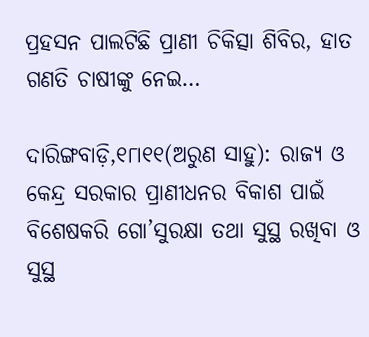ପ୍ରହସନ ପାଲଟିଛି ପ୍ରାଣୀ ଚିକିତ୍ସା ଶିବିର, ହାତ ଗଣତି ଚାଷୀଙ୍କୁ ନେଇ…

ଦାରିଙ୍ଗବାଡ଼ି,୧୮ା୧୧(ଅରୁଣ ସାହୁ): ରାଜ୍ୟ ଓ କେନ୍ଦ୍ର ସରକାର ପ୍ରାଣୀଧନର ବିକାଶ ପାଇଁ ବିଶେଷକରି ଗୋ’ସୁରକ୍ଷା ତଥା ସୁସ୍ଥ ରଖିବା ଓ ସୁସ୍ଥ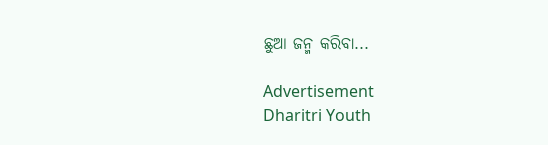ଛୁଆ ଜନ୍ମ କରିବା...

Advertisement
Dharitri Youth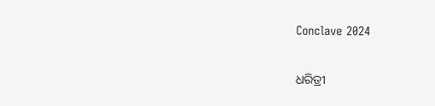Conclave 2024

ଧରିତ୍ରୀ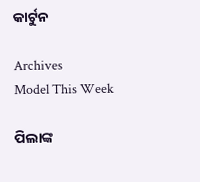କାର୍ଟୁନ

Archives
Model This Week

ପିଲାଙ୍କ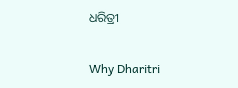ଧରିତ୍ରୀ

Why Dharitri